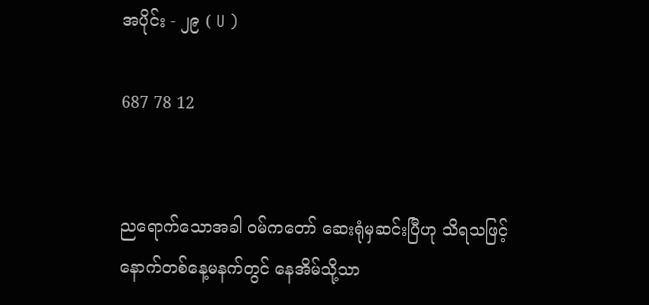အပိုင်း - ၂၉ ( U )

687 78 12


ညရောက်သောအခါ ဝမ်ကတော် ဆေးရုံမှဆင်းပြီဟု သိရသဖြင့် နောက်တစ်နေ့မနက်တွင် နေအိမ်သို့သာ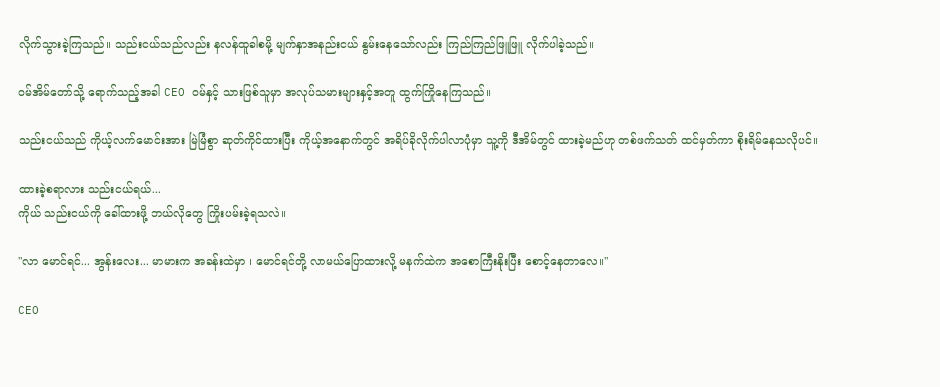လိုက်သွားခဲ့ကြသည်။ သည်းငယ်သည်လည်း နလန်ထူခါစမို့ မျက်နှာအနည်းငယ် နွမ်းနေသော်လည်း ကြည်ကြည်ဖြူဖြူ လိုက်ပါခဲ့သည်။

ဝမ်အိမ်တော်သို့ ရောက်သည့်အခါ CEO ဝမ်နှင့် သားဖြစ်သူမှာ အလုပ်သမားများနှင့်အတူ ထွက်ကြိုနေကြသည်။

သည်းငယ်သည် ကိုယ့်လက်မောင်းအား မြဲမြံစွာ ဆုတ်ကိုင်ထားပြီး ကိုယ့်အနောက်တွင် အရိပ်ခိုလိုက်ပါလာပုံမှာ သူ့ကို ဒီအိမ်တွင် ထားခဲ့မည်ဟု တစ်ဖက်သတ် ထင်မှတ်ကာ စိုးရိမ်နေသလိုပင်။

ထားခဲ့စရာလား သည်းငယ်ရယ်...
ကိုယ် သည်းငယ်ကို ခေါ်ထားဖို့ ဘယ်လိုတွေ ကြိုးပမ်းခဲ့ရသလဲ။

"လာ မောင်ရင်... အွန်းလေး... မာမားက အခန်းထဲမှာ ၊ မောင်ရင်တို့ လာမယ်ပြောထားလို့ မနက်ထဲက အစောကြီးနိုးပြီး စောင့်နေတာလေ။''

CEO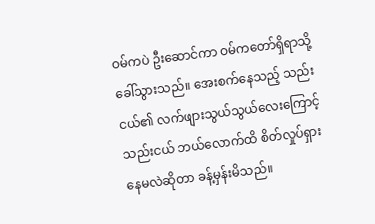ဝမ်ကပဲ ဦးဆောင်ကာ ဝမ်ကတော်ရှိရာသို့ ခေါ်သွားသည်။ အေးစက်နေသည့် သည်းငယ်၏ လက်ဖျားသွယ်သွယ်လေးကြောင့် သည်းငယ် ဘယ်လောက်ထိ စိတ်လှုပ်ရှားနေမလဲဆိုတာ ခန့်မှန်းမိသည်။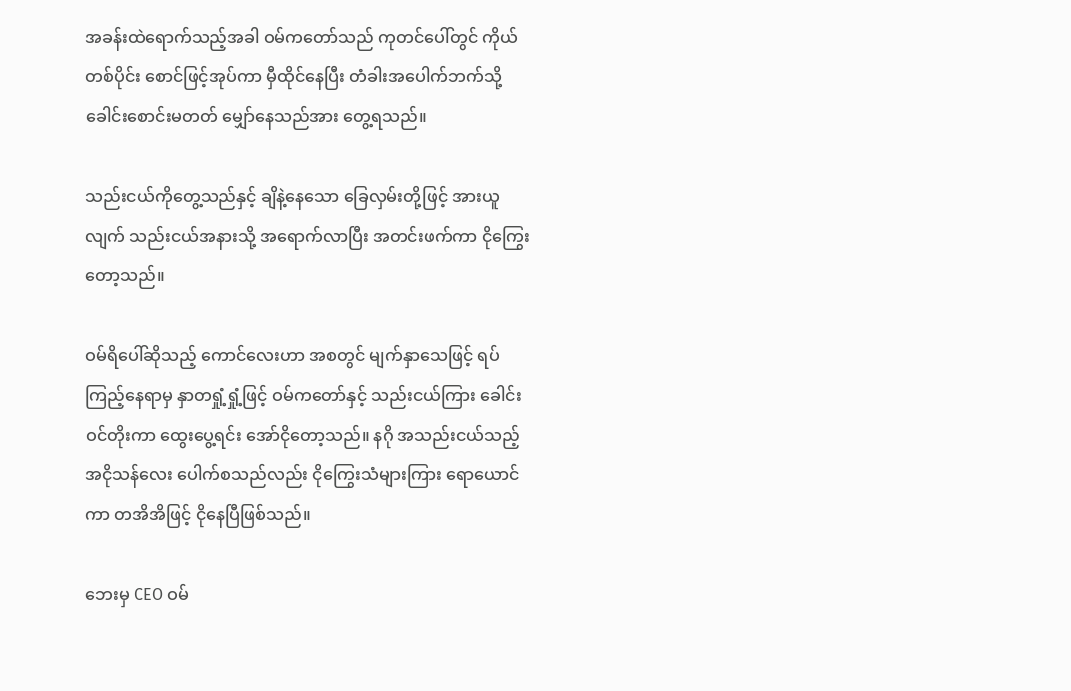အခန်းထဲရောက်သည့်အခါ ဝမ်ကတော်သည် ကုတင်ပေါ်တွင် ကိုယ်တစ်ပိုင်း စောင်ဖြင့်အုပ်ကာ မှီထိုင်နေပြီး တံခါးအပေါက်ဘက်သို့ ခေါင်းစောင်းမတတ် မျှော်နေသည်အား တွေ့ရသည်။

သည်းငယ်ကိုတွေ့သည်နှင့် ချိနဲ့နေသော ခြေလှမ်းတို့ဖြင့် အားယူလျက် သည်းငယ်အနားသို့ အရောက်လာပြီး အတင်းဖက်ကာ ငိုကြွေးတော့သည်။

ဝမ်ရိပေါ်ဆိုသည့် ကောင်လေးဟာ အစတွင် မျက်နှာသေဖြင့် ရပ်ကြည့်နေရာမှ နှာတရှုံ့ရှုံ့ဖြင့် ဝမ်ကတော်နှင့် သည်းငယ်ကြား ခေါင်းဝင်တိုးကာ ထွေးပွေ့ရင်း အော်ငိုတော့သည်။ နဂို အသည်းငယ်သည့် အငိုသန်လေး ပေါက်စသည်လည်း ငိုကြွေးသံများကြား ရောယောင်ကာ တအိအိဖြင့် ငိုနေပြီဖြစ်သည်။

ဘေးမှ CEO ဝမ်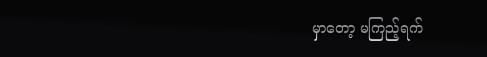မှာတော့ မကြည့်ရက်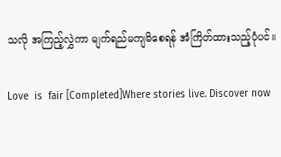သလို အကြည့်လွှဲကာ မျက်ရည်မကျမိစေရန် အံကြိတ်ထားသည့်ပုံပင်။

Love  is  fair [Completed]Where stories live. Discover now